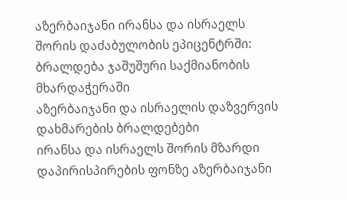აზერბაიჯანი ირანსა და ისრაელს შორის დაძაბულობის ეპიცენტრში: ბრალდება ჯაშუშური საქმიანობის მხარდაჭერაში
აზერბაიჯანი და ისრაელის დაზვერვის დახმარების ბრალდებები
ირანსა და ისრაელს შორის მზარდი დაპირისპირების ფონზე აზერბაიჯანი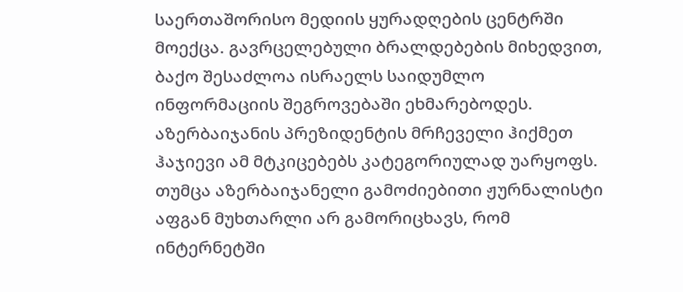საერთაშორისო მედიის ყურადღების ცენტრში მოექცა. გავრცელებული ბრალდებების მიხედვით, ბაქო შესაძლოა ისრაელს საიდუმლო ინფორმაციის შეგროვებაში ეხმარებოდეს.
აზერბაიჯანის პრეზიდენტის მრჩეველი ჰიქმეთ ჰაჯიევი ამ მტკიცებებს კატეგორიულად უარყოფს. თუმცა აზერბაიჯანელი გამოძიებითი ჟურნალისტი აფგან მუხთარლი არ გამორიცხავს, რომ ინტერნეტში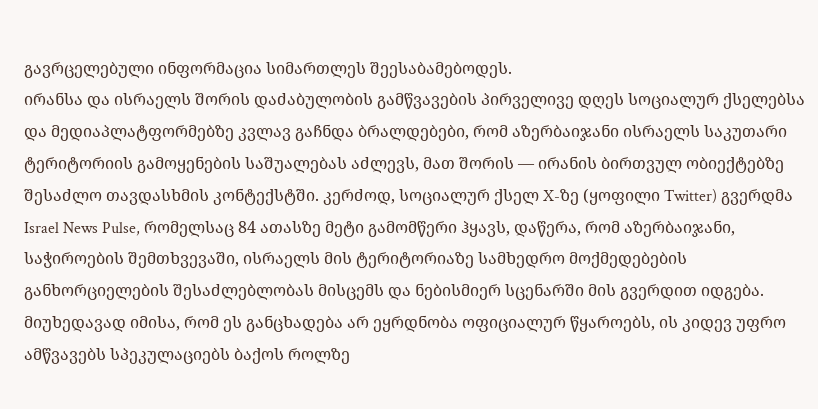გავრცელებული ინფორმაცია სიმართლეს შეესაბამებოდეს.
ირანსა და ისრაელს შორის დაძაბულობის გამწვავების პირველივე დღეს სოციალურ ქსელებსა და მედიაპლატფორმებზე კვლავ გაჩნდა ბრალდებები, რომ აზერბაიჯანი ისრაელს საკუთარი ტერიტორიის გამოყენების საშუალებას აძლევს, მათ შორის — ირანის ბირთვულ ობიექტებზე შესაძლო თავდასხმის კონტექსტში. კერძოდ, სოციალურ ქსელ X-ზე (ყოფილი Twitter) გვერდმა Israel News Pulse, რომელსაც 84 ათასზე მეტი გამომწერი ჰყავს, დაწერა, რომ აზერბაიჯანი, საჭიროების შემთხვევაში, ისრაელს მის ტერიტორიაზე სამხედრო მოქმედებების განხორციელების შესაძლებლობას მისცემს და ნებისმიერ სცენარში მის გვერდით იდგება.
მიუხედავად იმისა, რომ ეს განცხადება არ ეყრდნობა ოფიციალურ წყაროებს, ის კიდევ უფრო ამწვავებს სპეკულაციებს ბაქოს როლზე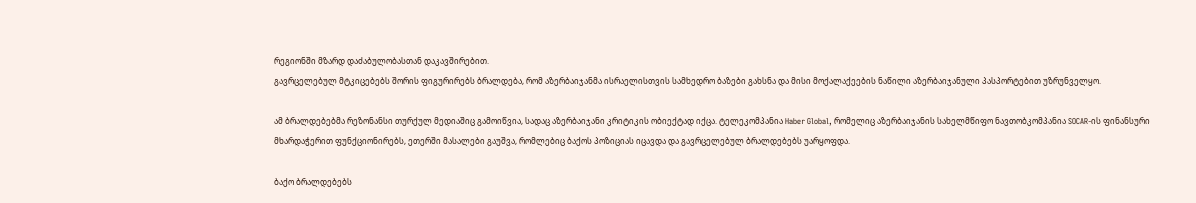რეგიონში მზარდ დაძაბულობასთან დაკავშირებით.
გავრცელებულ მტკიცებებს შორის ფიგურირებს ბრალდება, რომ აზერბაიჯანმა ისრაელისთვის სამხედრო ბაზები გახსნა და მისი მოქალაქეების ნაწილი აზერბაიჯანული პასპორტებით უზრუნველყო.

ამ ბრალდებებმა რეზონანსი თურქულ მედიაშიც გამოიწვია, სადაც აზერბაიჯანი კრიტიკის ობიექტად იქცა. ტელეკომპანია Haber Global, რომელიც აზერბაიჯანის სახელმწიფო ნავთობკომპანია SOCAR-ის ფინანსური მხარდაჭერით ფუნქციონირებს, ეთერში მასალები გაუშვა, რომლებიც ბაქოს პოზიციას იცავდა და გავრცელებულ ბრალდებებს უარყოფდა.

ბაქო ბრალდებებს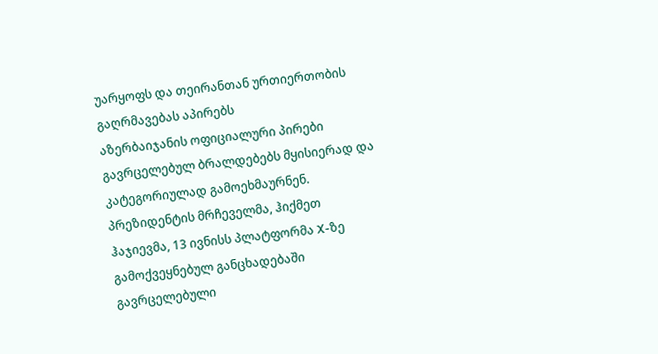უარყოფს და თეირანთან ურთიერთობის გაღრმავებას აპირებს
აზერბაიჯანის ოფიციალური პირები გავრცელებულ ბრალდებებს მყისიერად და კატეგორიულად გამოეხმაურნენ. პრეზიდენტის მრჩეველმა, ჰიქმეთ ჰაჯიევმა, 13 ივნისს პლატფორმა X-ზე გამოქვეყნებულ განცხადებაში გავრცელებული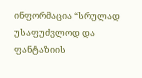ინფორმაცია “სრულად უსაფუძვლოდ და ფანტაზიის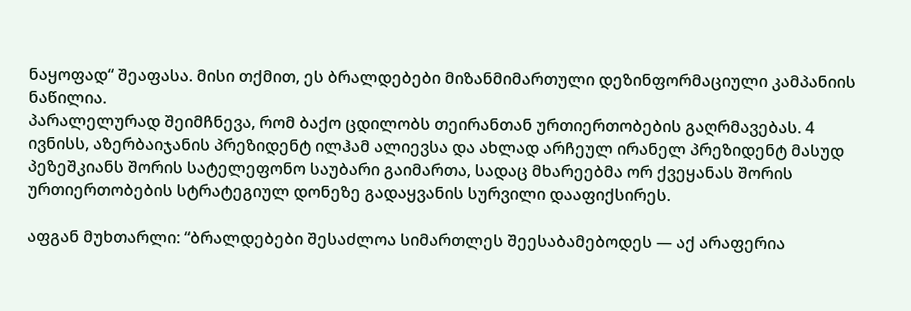ნაყოფად“ შეაფასა. მისი თქმით, ეს ბრალდებები მიზანმიმართული დეზინფორმაციული კამპანიის ნაწილია.
პარალელურად შეიმჩნევა, რომ ბაქო ცდილობს თეირანთან ურთიერთობების გაღრმავებას. 4 ივნისს, აზერბაიჯანის პრეზიდენტ ილჰამ ალიევსა და ახლად არჩეულ ირანელ პრეზიდენტ მასუდ პეზეშკიანს შორის სატელეფონო საუბარი გაიმართა, სადაც მხარეებმა ორ ქვეყანას შორის ურთიერთობების სტრატეგიულ დონეზე გადაყვანის სურვილი დააფიქსირეს.

აფგან მუხთარლი: “ბრალდებები შესაძლოა სიმართლეს შეესაბამებოდეს — აქ არაფერია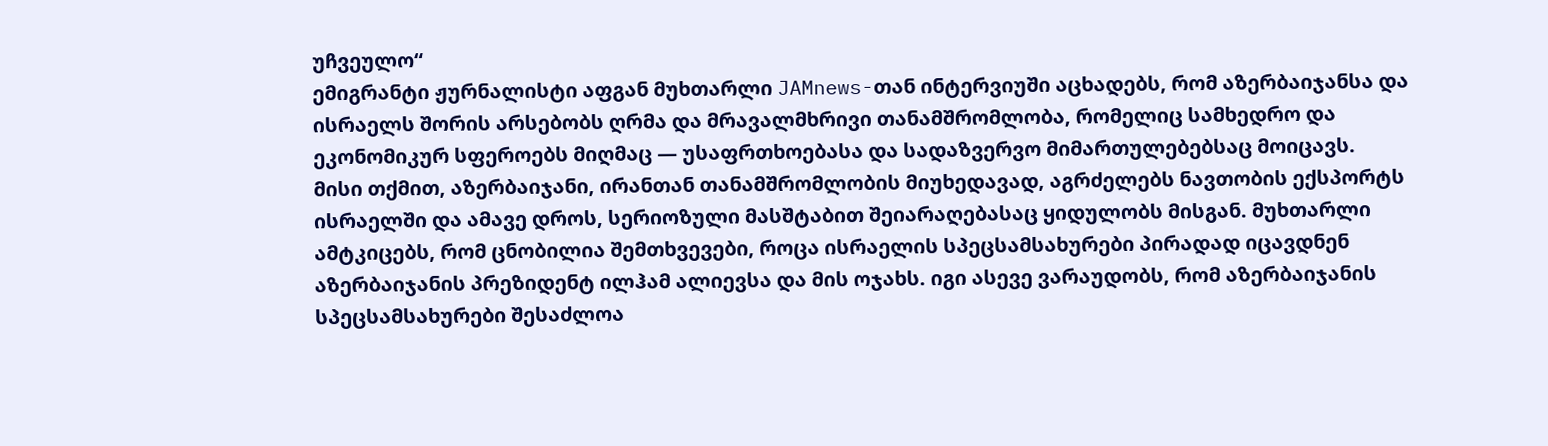უჩვეულო“
ემიგრანტი ჟურნალისტი აფგან მუხთარლი JAMnews-თან ინტერვიუში აცხადებს, რომ აზერბაიჯანსა და ისრაელს შორის არსებობს ღრმა და მრავალმხრივი თანამშრომლობა, რომელიც სამხედრო და ეკონომიკურ სფეროებს მიღმაც — უსაფრთხოებასა და სადაზვერვო მიმართულებებსაც მოიცავს.
მისი თქმით, აზერბაიჯანი, ირანთან თანამშრომლობის მიუხედავად, აგრძელებს ნავთობის ექსპორტს ისრაელში და ამავე დროს, სერიოზული მასშტაბით შეიარაღებასაც ყიდულობს მისგან. მუხთარლი ამტკიცებს, რომ ცნობილია შემთხვევები, როცა ისრაელის სპეცსამსახურები პირადად იცავდნენ აზერბაიჯანის პრეზიდენტ ილჰამ ალიევსა და მის ოჯახს. იგი ასევე ვარაუდობს, რომ აზერბაიჯანის სპეცსამსახურები შესაძლოა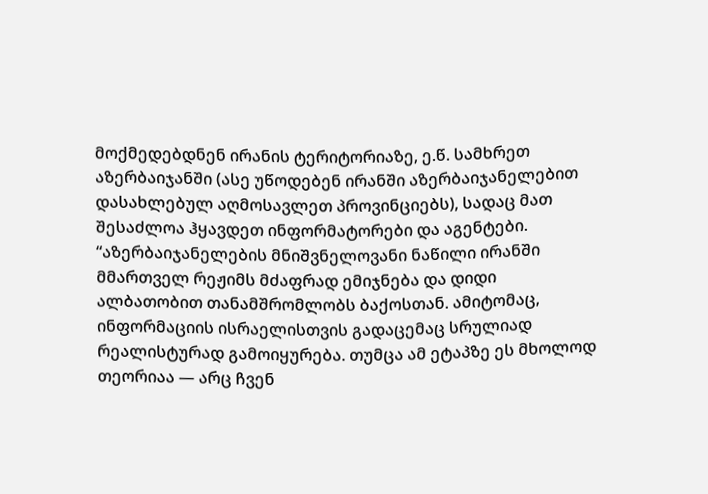მოქმედებდნენ ირანის ტერიტორიაზე, ე.წ. სამხრეთ აზერბაიჯანში (ასე უწოდებენ ირანში აზერბაიჯანელებით დასახლებულ აღმოსავლეთ პროვინციებს), სადაც მათ შესაძლოა ჰყავდეთ ინფორმატორები და აგენტები.
“აზერბაიჯანელების მნიშვნელოვანი ნაწილი ირანში მმართველ რეჟიმს მძაფრად ემიჯნება და დიდი ალბათობით თანამშრომლობს ბაქოსთან. ამიტომაც, ინფორმაციის ისრაელისთვის გადაცემაც სრულიად რეალისტურად გამოიყურება. თუმცა ამ ეტაპზე ეს მხოლოდ თეორიაა — არც ჩვენ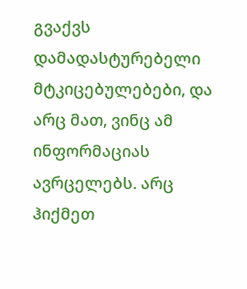გვაქვს დამადასტურებელი მტკიცებულებები, და არც მათ, ვინც ამ ინფორმაციას ავრცელებს. არც ჰიქმეთ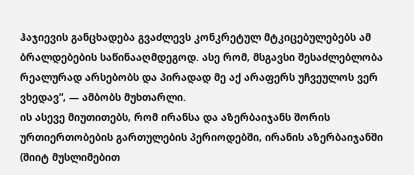ჰაჯიევის განცხადება გვაძლევს კონკრეტულ მტკიცებულებებს ამ ბრალდებების საწინააღმდეგოდ. ასე რომ, მსგავსი შესაძლებლობა რეალურად არსებობს და პირადად მე აქ არაფერს უჩვეულოს ვერ ვხედავ“, — ამბობს მუხთარლი.
ის ასევე მიუთითებს, რომ ირანსა და აზერბაიჯანს შორის ურთიერთობების გართულების პერიოდებში, ირანის აზერბაიჯანში (შიიტ მუსლიმებით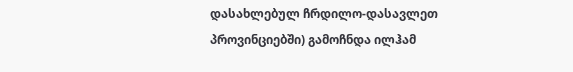დასახლებულ ჩრდილო-დასავლეთ პროვინციებში) გამოჩნდა ილჰამ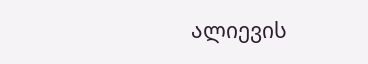ალიევის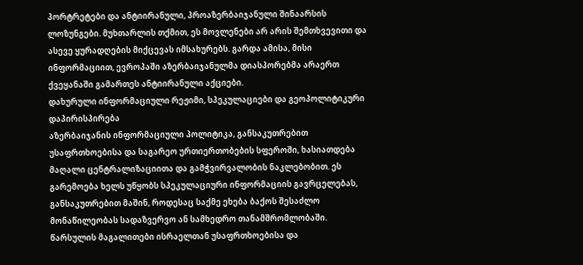პორტრეტები და ანტიირანული, პროაზერბაიჯანული შინაარსის ლოზუნგები. მუხთარლის თქმით, ეს მოვლენები არ არის შემთხვევითი და ასევე ყურადღების მიქცევას იმსახურებს. გარდა ამისა, მისი ინფორმაციით, ევროპაში აზერბაიჯანულმა დიასპორებმა არაერთ ქვეყანაში გამართეს ანტიირანული აქციები.
დახურული ინფორმაციული რეჟიმი, სპეკულაციები და გეოპოლიტიკური დაპირისპირება
აზერბაიჯანის ინფორმაციული პოლიტიკა, განსაკუთრებით უსაფრთხოებისა და საგარეო ურთიერთობების სფეროში, ხასიათდება მაღალი ცენტრალიზაციითა და გამჭვირვალობის ნაკლებობით. ეს გარემოება ხელს უწყობს სპეკულაციური ინფორმაციის გავრცელებას, განსაკუთრებით მაშინ, როდესაც საქმე ეხება ბაქოს შესაძლო მონაწილეობას სადაზვერვო ან სამხედრო თანამშრომლობაში. წარსულის მაგალითები ისრაელთან უსაფრთხოებისა და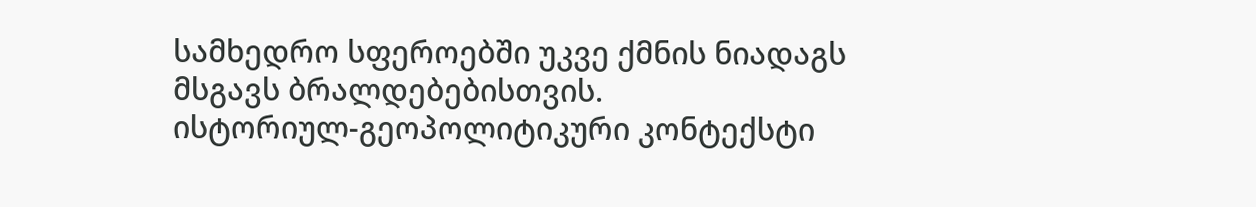სამხედრო სფეროებში უკვე ქმნის ნიადაგს მსგავს ბრალდებებისთვის.
ისტორიულ-გეოპოლიტიკური კონტექსტი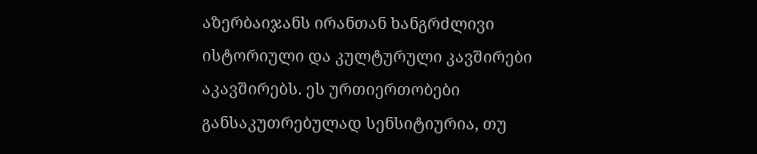აზერბაიჯანს ირანთან ხანგრძლივი ისტორიული და კულტურული კავშირები აკავშირებს. ეს ურთიერთობები განსაკუთრებულად სენსიტიურია, თუ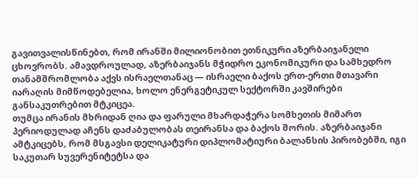გავითვალისწინებთ, რომ ირანში მილიონობით ეთნიკური აზერბაიჯანელი ცხოვრობს. ამავდროულად, აზერბაიჯანს მჭიდრო ეკონომიკური და სამხედრო თანამშრომლობა აქვს ისრაელთანაც — ისრაელი ბაქოს ერთ-ერთი მთავარი იარაღის მიმწოდებელია, ხოლო ენერგეტიკულ სექტორში კავშირები განსაკუთრებით მტკიცეა.
თუმცა ირანის მხრიდან ღია და ფარული მხარდაჭერა სომხეთის მიმართ პერიოდულად აჩენს დაძაბულობას თეირანსა და ბაქოს შორის. აზერბაიჯანი ამტკიცებს, რომ მსგავსი დელიკატური დიპლომატიური ბალანსის პირობებში, იგი საკუთარ სუვერენიტეტსა და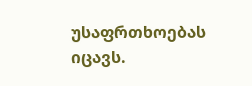უსაფრთხოებას იცავს.